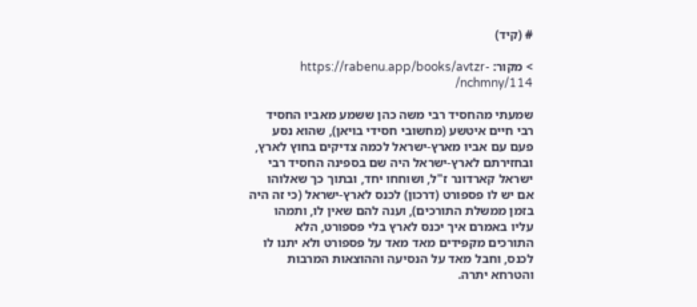# (קיד)

> מקור: https://rabenu.app/books/avtzr-nchmny/114/

שמעתי מהחסיד רבי משה כהן ששמע מאביו החסיד רבי חיים איטשע (מחשובי חסידי בויאן), שהוא נסע פעם עם אביו מארץ-ישראל לכמה צדיקים בחוץ לארץ, ובחזירתם לארץ-ישראל היה שם בספינה החסיד רבי ישראל קארדונר ז"ל, ושוחחו יחד, ובתוך כך שאלוהו אם יש לו פספורט (דרכון) לכנס לארץ-ישראל (כי זה היה בזמן ממשלת התורכים), וענה להם שאין לו, ותמהו עליו באמרם איך יכנס לארץ בלי פספורט, הלא התורכים מקפידים מאד מאד על פספורט ולא יתנו לו לכנס, וחבל מאד על הנסיעה וההוצאות המרבות והטרחא יתרה.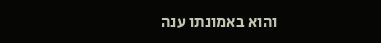והוא באמונתו ענה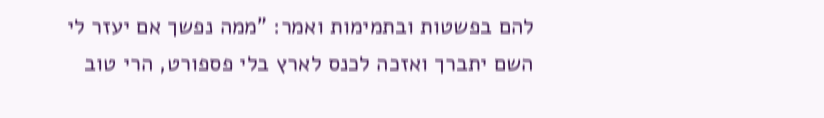להם בפשטות ובתמימות ואמר: "ממה נפשך אם יעזר לי השם יתברך ואזכה לכנס לארץ בלי פספורט, הרי טוב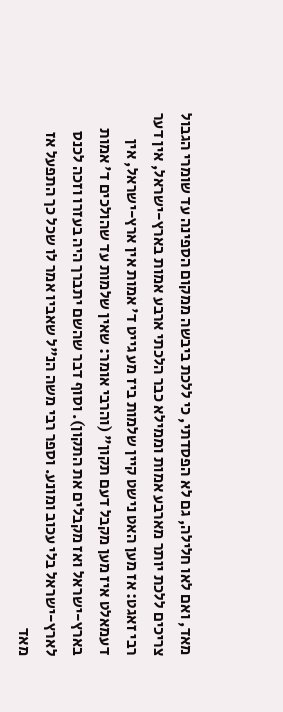מאד, ואם לאו חלילה, גם לא הפסדתי, כי ללכת ביבשה ממקום הספינה עד שומרי הגבול צריכים ללכת יותר מארבע אמות וממילא כבר הלכתי ארבע אמות בארץ-ישראל, אין דער רבי זאגט: אז מען האט נישט קיין שלמות ביז מע גייט ד' אמות אין ארץ-ישראל, אין דעמאלט איז מען מקבל דעם תקון" (והרבי אומר: שאין שלמות עד שהולכים ד' אמות בארץ-ישראל ואז מקבלים את התקון). וסוף דבר שהשם יתברך היה בעזרו וזכה לכנס לארץ-ישראל בלי עכוב ומונע. וספר רבי משה הנ"ל שאביו אמר לו שכל כך התפעל אז מאד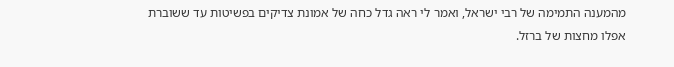מהמענה התמימה של רבי ישראל, ואמר לי ראה גדל כחה של אמונת צדיקים בפשיטות עד ששוברת אפלו מחצות של ברזל.